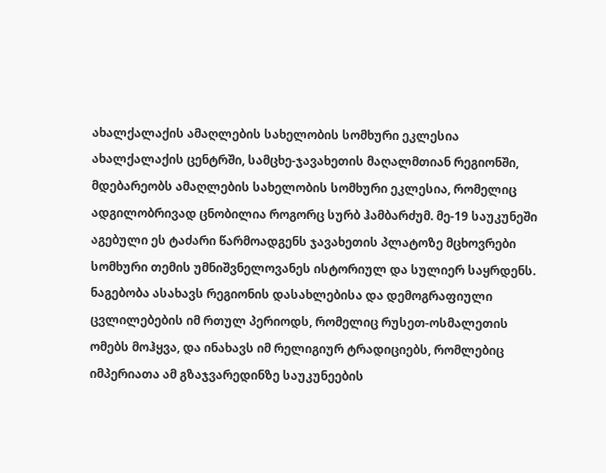ახალქალაქის ამაღლების სახელობის სომხური ეკლესია
ახალქალაქის ცენტრში, სამცხე-ჯავახეთის მაღალმთიან რეგიონში, მდებარეობს ამაღლების სახელობის სომხური ეკლესია, რომელიც ადგილობრივად ცნობილია როგორც სურბ ჰამბარძუმ. მე-19 საუკუნეში აგებული ეს ტაძარი წარმოადგენს ჯავახეთის პლატოზე მცხოვრები სომხური თემის უმნიშვნელოვანეს ისტორიულ და სულიერ საყრდენს. ნაგებობა ასახავს რეგიონის დასახლებისა და დემოგრაფიული ცვლილებების იმ რთულ პერიოდს, რომელიც რუსეთ-ოსმალეთის ომებს მოჰყვა, და ინახავს იმ რელიგიურ ტრადიციებს, რომლებიც იმპერიათა ამ გზაჯვარედინზე საუკუნეების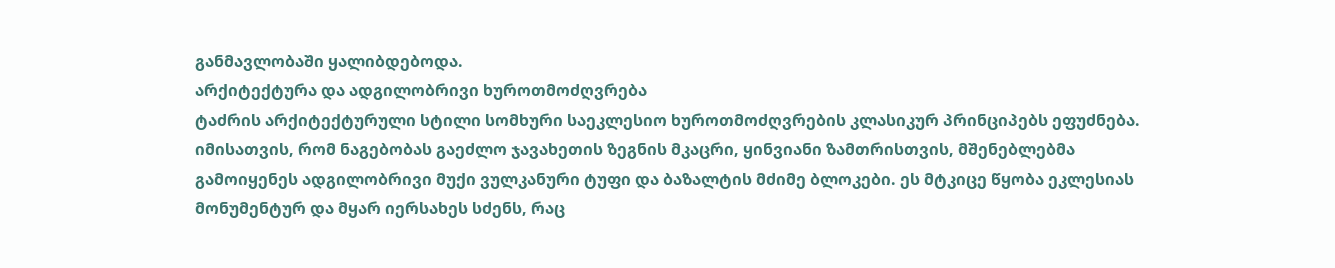განმავლობაში ყალიბდებოდა.
არქიტექტურა და ადგილობრივი ხუროთმოძღვრება
ტაძრის არქიტექტურული სტილი სომხური საეკლესიო ხუროთმოძღვრების კლასიკურ პრინციპებს ეფუძნება. იმისათვის, რომ ნაგებობას გაეძლო ჯავახეთის ზეგნის მკაცრი, ყინვიანი ზამთრისთვის, მშენებლებმა გამოიყენეს ადგილობრივი მუქი ვულკანური ტუფი და ბაზალტის მძიმე ბლოკები. ეს მტკიცე წყობა ეკლესიას მონუმენტურ და მყარ იერსახეს სძენს, რაც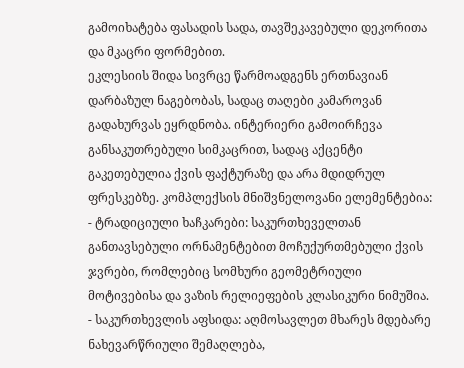გამოიხატება ფასადის სადა, თავშეკავებული დეკორითა და მკაცრი ფორმებით.
ეკლესიის შიდა სივრცე წარმოადგენს ერთნავიან დარბაზულ ნაგებობას, სადაც თაღები კამაროვან გადახურვას ეყრდნობა. ინტერიერი გამოირჩევა განსაკუთრებული სიმკაცრით, სადაც აქცენტი გაკეთებულია ქვის ფაქტურაზე და არა მდიდრულ ფრესკებზე. კომპლექსის მნიშვნელოვანი ელემენტებია:
- ტრადიციული ხაჩკარები: საკურთხეველთან განთავსებული ორნამენტებით მოჩუქურთმებული ქვის ჯვრები, რომლებიც სომხური გეომეტრიული მოტივებისა და ვაზის რელიეფების კლასიკური ნიმუშია.
- საკურთხევლის აფსიდა: აღმოსავლეთ მხარეს მდებარე ნახევარწრიული შემაღლება,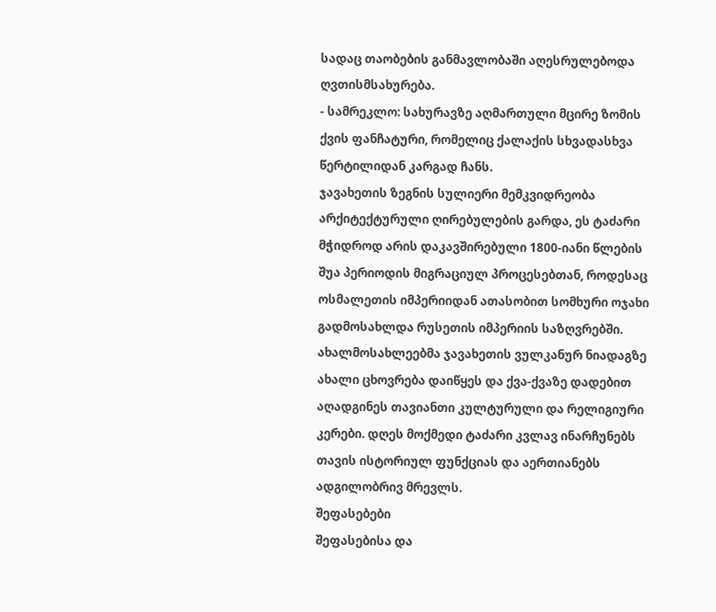სადაც თაობების განმავლობაში აღესრულებოდა ღვთისმსახურება.
- სამრეკლო: სახურავზე აღმართული მცირე ზომის ქვის ფანჩატური, რომელიც ქალაქის სხვადასხვა წერტილიდან კარგად ჩანს.
ჯავახეთის ზეგნის სულიერი მემკვიდრეობა
არქიტექტურული ღირებულების გარდა, ეს ტაძარი მჭიდროდ არის დაკავშირებული 1800-იანი წლების შუა პერიოდის მიგრაციულ პროცესებთან, როდესაც ოსმალეთის იმპერიიდან ათასობით სომხური ოჯახი გადმოსახლდა რუსეთის იმპერიის საზღვრებში. ახალმოსახლეებმა ჯავახეთის ვულკანურ ნიადაგზე ახალი ცხოვრება დაიწყეს და ქვა-ქვაზე დადებით აღადგინეს თავიანთი კულტურული და რელიგიური კერები. დღეს მოქმედი ტაძარი კვლავ ინარჩუნებს თავის ისტორიულ ფუნქციას და აერთიანებს ადგილობრივ მრევლს.
შეფასებები
შეფასებისა და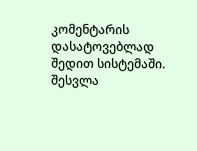კომენტარის დასატოვებლად შედით სისტემაში. შესვლა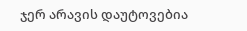ჯერ არავის დაუტოვებია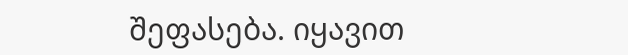შეფასება. იყავით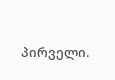პირველი.